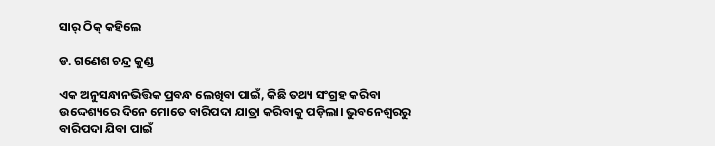ସାର୍‌ ଠିକ୍‌ କହିଲେ

ଡ. ଗଣେଶ ଚନ୍ଦ୍ର କୁଣ୍ଡ

ଏକ ଅନୁସନ୍ଧାନଭିତ୍ତିକ ପ୍ରବନ୍ଧ ଲେଖିବା ପାଇଁ, କିଛି ତଥ୍ୟ ସଂଗ୍ରହ କରିବା ଉଦ୍ଦେଶ୍ୟରେ ଦିନେ ମୋତେ ବାରିପଦା ଯାତ୍ରା କରିବାକୁ ପଡ଼ିଲା। ଭୁବନେଶ୍ୱରରୁ ବାରିପଦା ଯିବା ପାଇଁ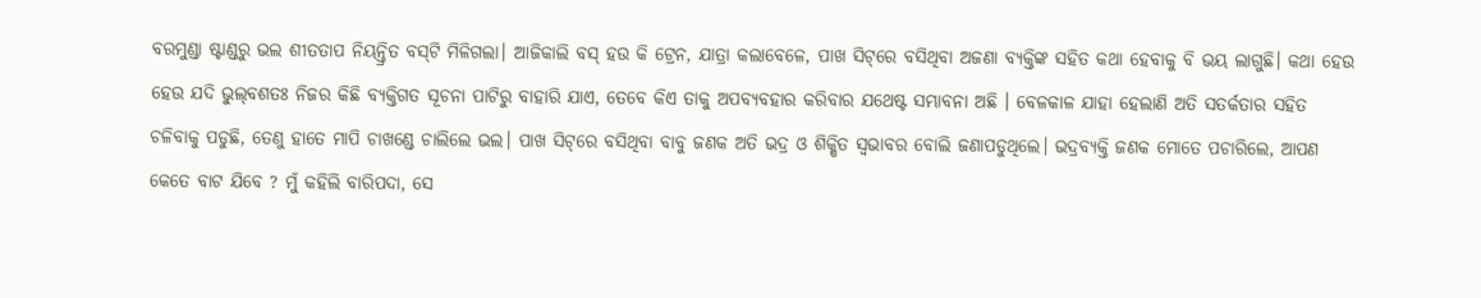ବରମୁଣ୍ଡା ଷ୍ଟାଣ୍ଡରୁ ଭଲ ଶୀତତାପ ନିୟନ୍ତ୍ରିତ ବସ୍‌ଟି ମିଳିଗଲା। ଆଜିକାଲି ବସ୍‌ ହଉ କି ଟ୍ରେନ, ଯାତ୍ରା କଲାବେଳେ, ପାଖ ସିଟ୍‌ରେ ବସିଥିବା ଅଜଣା ବ୍ୟକ୍ତିଙ୍କ ସହିତ କଥା ହେବାକୁ ବି ଭୟ ଲାଗୁଛି। କଥା ହେଉ ହେଉ ଯଦି ଭୁଲ୍‌ବଶତଃ ନିଜର କିଛି ବ୍ୟକ୍ତିଗତ ସୂଚନା ପାଟିରୁ ବାହାରି ଯାଏ, ତେବେ କିଏ ତାକୁ ଅପବ୍ୟବହାର କରିବାର ଯଥେଷ୍ଟ ସମ୍ଭାବନା ଅଛି । ବେଳକାଳ ଯାହା ହେଲାଣି ଅତି ସତର୍କତାର ସହିତ ଚଳିବାକୁ ପଡୁଛି, ତେଣୁ ହାତେ ମାପି ଚାଖଣ୍ଡେ ଚାଲିଲେ ଭଲ। ପାଖ ସିଟ୍‌ରେ ବସିଥିବା ବାବୁ ଜଣକ ଅତି ଭଦ୍ର ଓ ଶିକ୍ଷିତ ସ୍ବଭାବର ବୋଲି ଜଣାପଡୁଥିଲେ। ଭଦ୍ରବ୍ୟକ୍ତି ଜଣକ ମୋତେ ପଚାରିଲେ, ଆପଣ କେତେ ବାଟ ଯିବେ ? ମୁଁ କହିଲି ବାରିପଦା, ସେ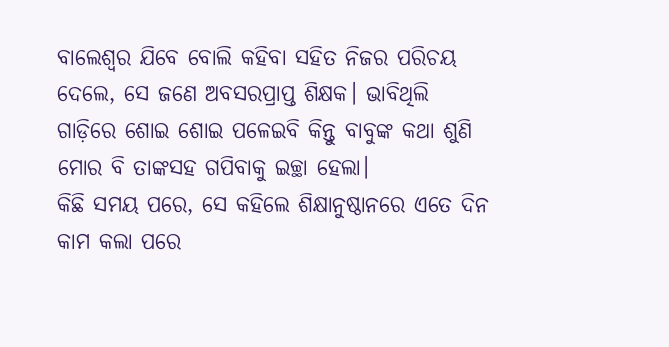ବାଲେଶ୍ୱର ଯିବେ ବୋଲି କହିବା ସହିତ ନିଜର ପରିଚୟ ଦେଲେ, ସେ ଜଣେ ଅବସରପ୍ରାପ୍ତ ଶିକ୍ଷକ। ଭାବିଥିଲି ଗାଡ଼ିରେ ଶୋଇ ଶୋଇ ପଳେଇବି କିନ୍ତୁ ବାବୁଙ୍କ କଥା ଶୁଣି ମୋର ବି ତାଙ୍କସହ ଗପିବାକୁ ଇଚ୍ଛା ହେଲା।
କିଛି ସମୟ ପରେ, ସେ କହିଲେ ଶିକ୍ଷାନୁଷ୍ଠାନରେ ଏତେ ଦିନ କାମ କଲା ପରେ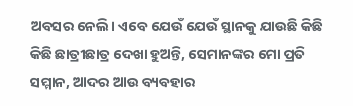ଅବସର ନେଲି। ଏବେ ଯେଉଁ ଯେଉଁ ସ୍ଥାନକୁ ଯାଉଛି କିଛି କିଛି ଛାତ୍ରୀଛାତ୍ର ଦେଖା ହୁଅନ୍ତି, ସେମାନଙ୍କର ମୋ ପ୍ରତି ସମ୍ମାନ, ଆଦର ଆଉ ବ୍ୟବହାର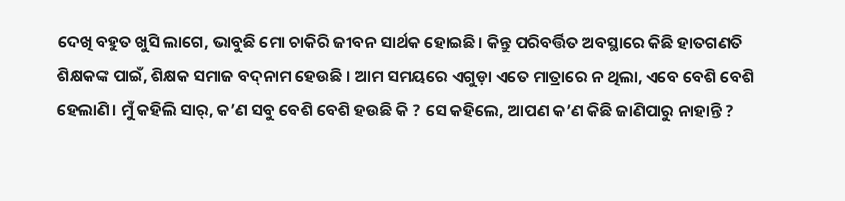ଦେଖି ବହୁତ ଖୁସି ଲାଗେ, ଭାବୁଛି ମୋ ଚାକିରି ଜୀବନ ସାର୍ଥକ ହୋଇଛି। କିନ୍ତୁ ପରିବର୍ତ୍ତିତ ଅବସ୍ଥାରେ କିଛି ହାତଗଣତି ଶିକ୍ଷକଙ୍କ ପାଇଁ, ଶିକ୍ଷକ ସମାଜ ବଦ୍‌ନାମ ହେଉଛି । ଆମ ସମୟରେ ଏଗୁଡ଼ା ଏତେ ମାତ୍ରାରେ ନ ଥିଲା, ଏବେ ବେଶି ବେଶି ହେଲାଣି। ମୁଁ କହିଲି ସାର୍‌, କ’ଣ ସବୁ ବେଶି ବେଶି ହଉଛି କି ? ସେ କହିଲେ, ଆପଣ କ’ଣ କିଛି ଜାଣିପାରୁ ନାହାନ୍ତି ?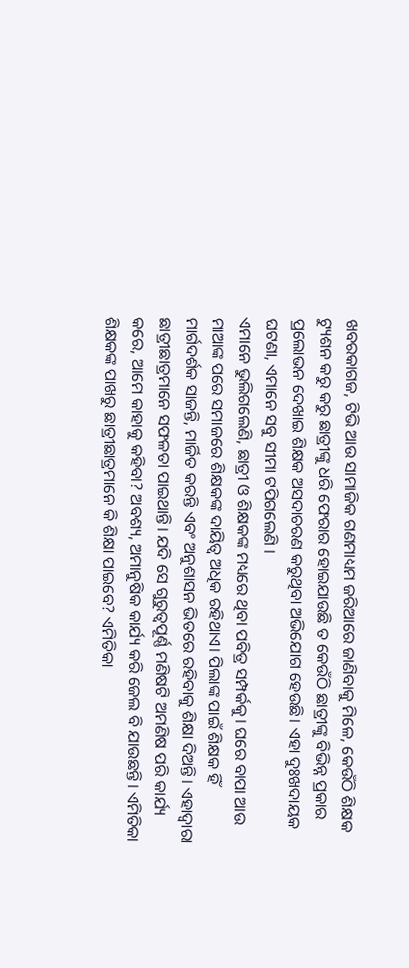ଖବରକାଗଜ, ଟିଭି ଆଉ ସାମାଜିକ ଗଣମାଧ୍ୟମ ଜରିଆରେ ଜାଣିବାକୁ ମିଳେ, କେଉଁଠି ଶିକ୍ଷକ ଟ୍ୟୁଶନ କରୁ କରୁ ଛାତ୍ରୀଙ୍କୁ ଧରି ଫେରାର ହୋଇଯାଉଛି ତ କେଉଁଠି ଛାତ୍ରୀଙ୍କୁ ବିଭିନ୍ନ ପ୍ରକାର ପ୍ରଲୋଭନ ଦେଖାଇ ଶିକ୍ଷକ ଅସଦାଚରଣ କରୁଥିବା ଅଭିଯୋଗ ହେଉଛି। ଏହା ଦୁଃଖଦାୟକ ଘଟଣା, ଏମାନେ ସବୁ ସୀମା ଟପିଗଲେଣି ।
ଏମାନେ ଭୁଲିଗଲେଣି, ଛାତ୍ରୀ ଓ ଶିକ୍ଷକଙ୍କ ମଧ୍ୟରେ ଥିବା ପବିତ୍ର ସମ୍ପର୍କକୁ। ଘରେ ବାପା ଆଉ ମାଆଙ୍କ ପରେ ସମାଜରେ ଶିକ୍ଷକଙ୍କ ଦାୟିତ୍ୱ ଅଧିକ ରହିଥାଏ। ପିଲାଙ୍କ ପାଇଁ ଶିକ୍ଷକ ହିଁ ମାର୍ଗଦର୍ଶକ ସାଜନ୍ତି, ମାର୍ଜିତ କରନ୍ତି ଏବଂ ଅନୁଶାସନ ଭିତରେ ରହିବାକୁ ଶିକ୍ଷା ଦିଅନ୍ତି। ଏହାଦ୍ୱାରା ଛାତ୍ରୀଛାତ୍ରମାନେ ସଫଳତା ପାଇଥାନ୍ତି। ଯଦି ସେ ଗୁରୁତ୍ୱପୂର୍ଣ୍ଣ ମଣିଷଟି ଅମଣିଷ ପରି କାର୍ଯ୍ୟ କରେ, ଆମେ କାହାକୁ କହିବା? ଅବଶ୍ୟ, ଅମାନୁଷିକ କାର୍ଯ୍ୟ କରି ଜେଲ ବି ଯାଉଛନ୍ତି। ଏମିତିକା ଶିକ୍ଷକଙ୍କ ପାଖରୁ ଛାତ୍ରୀଛାତ୍ରମାନେ କି ଶିକ୍ଷା ପାଇବେ? ଏମିତିକା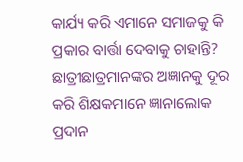କାର୍ଯ୍ୟ କରି ଏମାନେ ସମାଜକୁ କି ପ୍ରକାର ବାର୍ତ୍ତା ଦେବାକୁ ଚାହାନ୍ତି? ଛାତ୍ରୀଛାତ୍ରମାନଙ୍କର ଅଜ୍ଞାନକୁ ଦୂର କରି ଶିକ୍ଷକମାନେ ଜ୍ଞାନାଲୋକ ପ୍ରଦାନ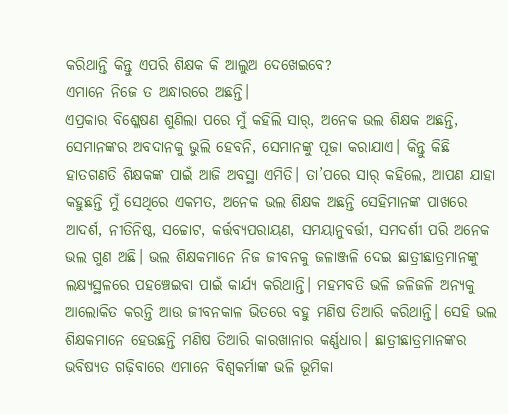କରିଥାନ୍ତି କିନ୍ତୁ ଏପରି ଶିକ୍ଷକ କି ଆଲୁଅ ଦେଖେଇବେ?
ଏମାନେ ନିଜେ ତ ଅନ୍ଧାରରେ ଅଛନ୍ତି।
ଏପ୍ରକାର ବିଶ୍ଳେଷଣ ଶୁଣିଲା ପରେ ମୁଁ କହିଲି ସାର୍‌, ଅନେକ ଭଲ ଶିକ୍ଷକ ଅଛନ୍ତି, ସେମାନଙ୍କର ଅବଦାନକୁ ଭୁଲି ହେବନି, ସେମାନଙ୍କୁ ପୂଜା କରାଯାଏ। କିନ୍ତୁ କିଛି ହାତଗଣତି ଶିକ୍ଷକଙ୍କ ପାଇଁ ଆଜି ଅବସ୍ଥା ଏମିତି। ତା’ପରେ ସାର୍‌ କହିଲେ, ଆପଣ ଯାହା କହୁଛନ୍ତି ମୁଁ ସେଥିରେ ଏକମତ, ଅନେକ ଭଲ ଶିକ୍ଷକ ଅଛନ୍ତି ସେହିମାନଙ୍କ ପାଖରେ ଆଦର୍ଶ, ନୀତିନିଷ୍ଠ, ସଚ୍ଚୋଟ, କର୍ତ୍ତବ୍ୟପରାୟଣ, ସମୟାନୁବର୍ତ୍ତୀ, ସମଦର୍ଶୀ ପରି ଅନେକ ଭଲ ଗୁଣ ଅଛି। ଭଲ ଶିକ୍ଷକମାନେ ନିଜ ଜୀବନକୁ ଜଳାଞ୍ଜଳି ଦେଇ ଛାତ୍ରୀଛାତ୍ରମାନଙ୍କୁ ଲକ୍ଷ୍ୟସ୍ଥଳରେ ପହଞ୍ଚେଇବା ପାଇଁ କାର୍ଯ୍ୟ କରିଥାନ୍ତି। ମହମବତି ଭଳି ଜଳିଜଳି ଅନ୍ୟକୁ ଆଲୋକିତ କରନ୍ତି ଆଉ ଜୀବନକାଳ ଭିତରେ ବହୁ ମଣିଷ ତିଆରି କରିଥାନ୍ତି। ସେହି ଭଲ ଶିକ୍ଷକମାନେ ହେଉଛନ୍ତି ମଣିଷ ତିଆରି କାରଖାନାର କର୍ଣ୍ଣଧାର। ଛାତ୍ରୀଛାତ୍ରମାନଙ୍କର ଭବିଷ୍ୟତ ଗଢ଼ିବାରେ ଏମାନେ ବିଶ୍ୱକର୍ମାଙ୍କ ଭଳି ଭୂମିକା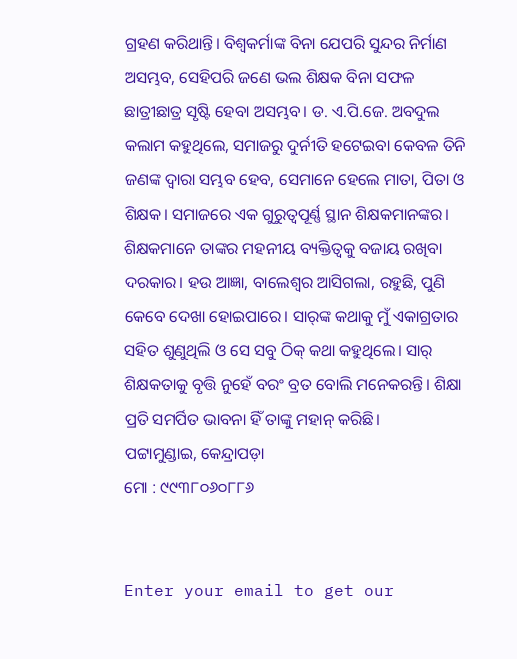ଗ୍ରହଣ କରିଥାନ୍ତି। ବିଶ୍ୱକର୍ମାଙ୍କ ବିନା ଯେପରି ସୁନ୍ଦର ନିର୍ମାଣ ଅସମ୍ଭବ, ସେହିପରି ଜଣେ ଭଲ ଶିକ୍ଷକ ବିନା ସଫଳ ଛାତ୍ରୀଛାତ୍ର ସୃଷ୍ଟି ହେବା ଅସମ୍ଭବ। ଡ. ଏ.ପି.ଜେ. ଅବଦୁଲ କଲାମ କହୁଥିଲେ, ସମାଜରୁ ଦୁର୍ନୀତି ହଟେଇବା କେବଳ ତିନି ଜଣଙ୍କ ଦ୍ୱାରା ସମ୍ଭବ ହେବ, ସେମାନେ ହେଲେ ମାତା, ପିତା ଓ ଶିକ୍ଷକ। ସମାଜରେ ଏକ ଗୁରୁତ୍ୱପୂର୍ଣ୍ଣ ସ୍ଥାନ ଶିକ୍ଷକମାନଙ୍କର। ଶିକ୍ଷକମାନେ ତାଙ୍କର ମହନୀୟ ବ୍ୟକ୍ତିତ୍ୱକୁ ବଜାୟ ରଖିବା ଦରକାର। ହଉ ଆଜ୍ଞା, ବାଲେଶ୍ୱର ଆସିଗଲା, ରହୁଛି, ପୁଣି କେବେ ଦେଖା ହୋଇପାରେ। ସାର୍‌ଙ୍କ କଥାକୁ ମୁଁ ଏକାଗ୍ରତାର ସହିତ ଶୁଣୁଥିଲି ଓ ସେ ସବୁ ଠିକ୍‌ କଥା କହୁଥିଲେ। ସାର୍‌ ଶିକ୍ଷକତାକୁ ବୃତ୍ତି ନୁହେଁ ବରଂ ବ୍ରତ ବୋଲି ମନେକରନ୍ତି। ଶିକ୍ଷା ପ୍ରତି ସମର୍ପିତ ଭାବନା ହିଁ ତାଙ୍କୁ ମହାନ୍‌ କରିଛି।
ପଟ୍ଟାମୁଣ୍ଡାଇ, କେନ୍ଦ୍ରାପଡ଼ା
ମୋ : ୯୯୩୮୦୬୦୮୮୬


Enter your email to get our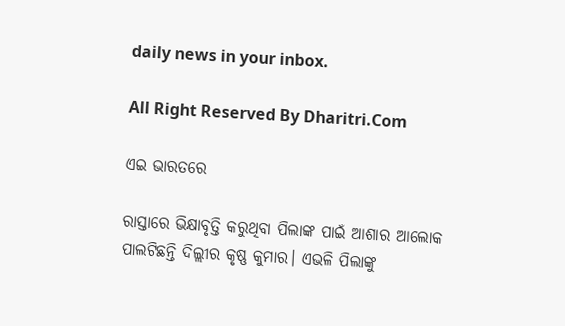daily news in your inbox.

All Right Reserved By Dharitri.Com

ଏଇ ଭାରତରେ

ରାସ୍ତାରେ ଭିକ୍ଷାବୃତ୍ତି କରୁଥିବା ପିଲାଙ୍କ ପାଇଁ ଆଶାର ଆଲୋକ ପାଲଟିଛନ୍ତି ଦିଲ୍ଲୀର କୃଷ୍ଣ କୁମାର। ଏଭଳି ପିଲାଙ୍କୁ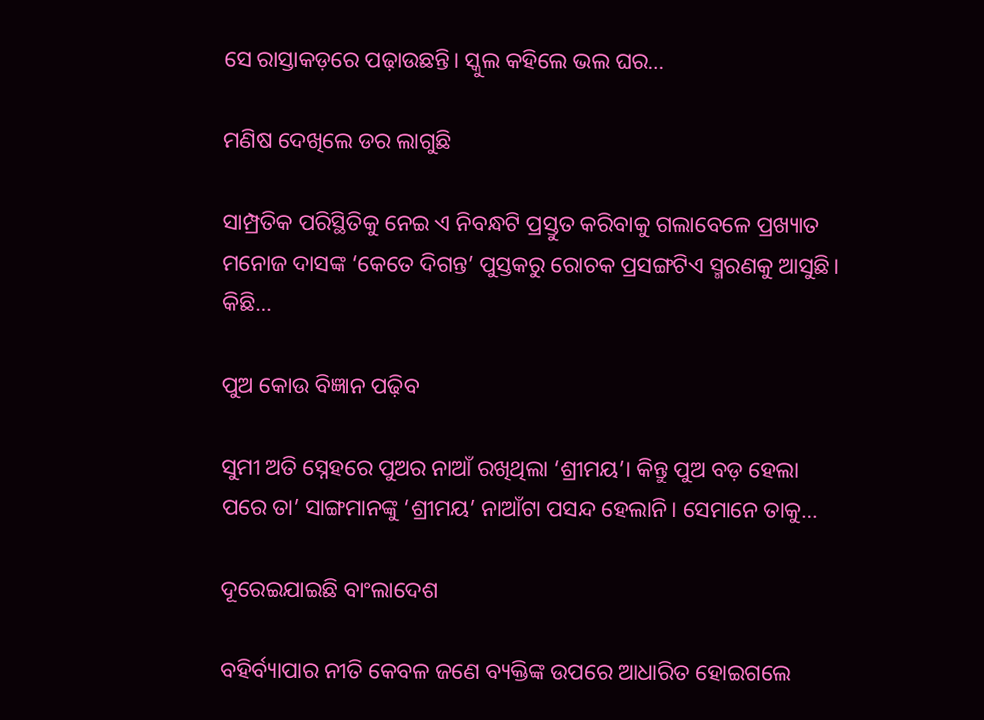ସେ ରାସ୍ତାକଡ଼ରେ ପଢ଼ାଉଛନ୍ତି। ସ୍କୁଲ କହିଲେ ଭଲ ଘର…

ମଣିଷ ଦେଖିଲେ ଡର ଲାଗୁଛି

ସାମ୍ପ୍ରତିକ ପରିସ୍ଥିତିକୁ ନେଇ ଏ ନିବନ୍ଧଟି ପ୍ରସ୍ତୁତ କରିବାକୁ ଗଲାବେଳେ ପ୍ରଖ୍ୟାତ ମନୋଜ ଦାସଙ୍କ ‘କେତେ ଦିଗନ୍ତ’ ପୁସ୍ତକରୁ ରୋଚକ ପ୍ରସଙ୍ଗଟିଏ ସ୍ମରଣକୁ ଆସୁଛି। କିଛି…

ପୁଅ କୋଉ ବିଜ୍ଞାନ ପଢ଼ିବ

ସୁମୀ ଅତି ସ୍ନେହରେ ପୁଅର ନାଆଁ ରଖିଥିଲା ‘ଶ୍ରୀମୟ’। କିନ୍ତୁ ପୁଅ ବଡ଼ ହେଲା ପରେ ତା’ ସାଙ୍ଗମାନଙ୍କୁ ‘ଶ୍ରୀମୟ’ ନାଆଁଟା ପସନ୍ଦ ହେଲାନି। ସେମାନେ ତାକୁ…

ଦୂରେଇଯାଇଛି ବାଂଲାଦେଶ

ବହିର୍ବ୍ୟାପାର ନୀତି କେବଳ ଜଣେ ବ୍ୟକ୍ତିଙ୍କ ଉପରେ ଆଧାରିତ ହୋଇଗଲେ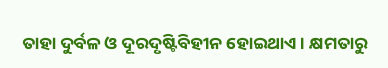ତାହା ଦୁର୍ବଳ ଓ ଦୂରଦୃଷ୍ଟିବିହୀନ ହୋଇଥାଏ। କ୍ଷମତାରୁ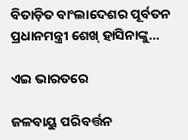ବିତାଡ଼ିତ ବାଂଲାଦେଶର ପୂର୍ବତନ ପ୍ରଧାନମନ୍ତ୍ରୀ ଶେଖ୍‌ ହାସିନାଙ୍କୁ…

ଏଇ ଭାରତରେ

ଜଳବାୟୁ ପରିବର୍ତ୍ତନ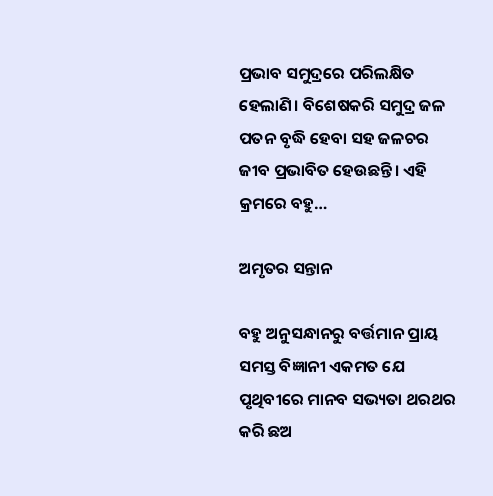ପ୍ରଭାବ ସମୁଦ୍ରରେ ପରିଲକ୍ଷିତ ହେଲାଣି। ବିଶେଷକରି ସମୁଦ୍ର ଜଳ ପତନ ବୃଦ୍ଧି ହେବା ସହ ଜଳଚର ଜୀବ ପ୍ରଭାବିତ ହେଉଛନ୍ତି। ଏହି କ୍ରମରେ ବହୁ…

ଅମୃତର ସନ୍ତାନ

ବହୁ ଅନୁସନ୍ଧାନରୁ ବର୍ତ୍ତମାନ ପ୍ରାୟ ସମସ୍ତ ବିଜ୍ଞାନୀ ଏକମତ ଯେ ପୃଥିବୀରେ ମାନବ ସଭ୍ୟତା ଥରଥର କରି ଛଅ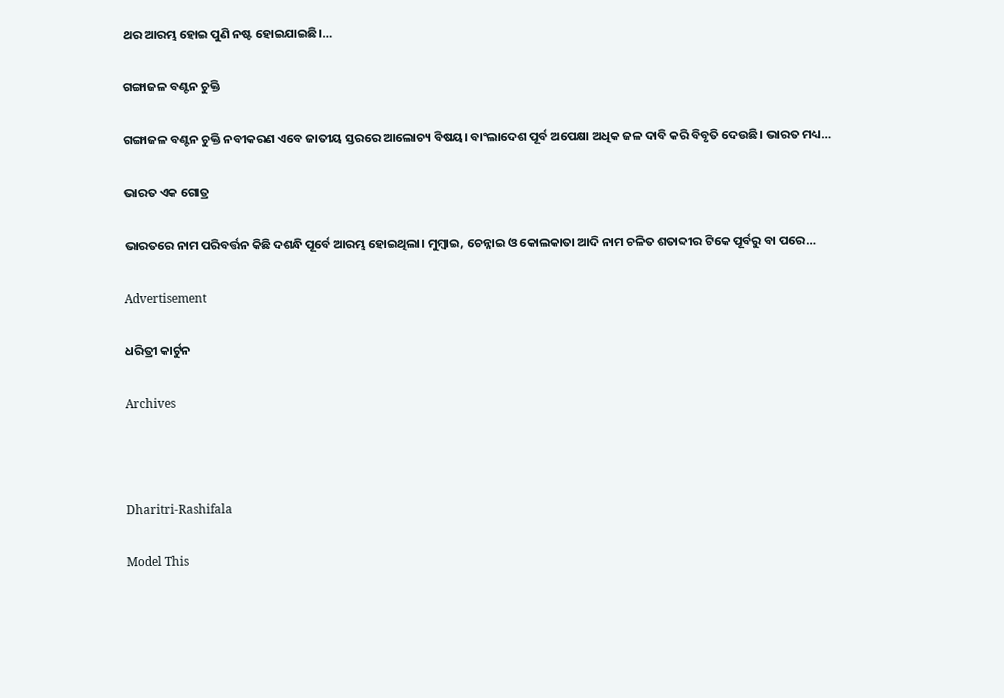ଥର ଆରମ୍ଭ ହୋଇ ପୁଣି ନଷ୍ଟ ହୋଇଯାଇଛି।…

ଗଙ୍ଗାଜଳ ବଣ୍ଟନ ଚୁକ୍ତି

ଗଙ୍ଗାଜଳ ବଣ୍ଟନ ଚୁକ୍ତି ନବୀକରଣ ଏବେ ଜାତୀୟ ସ୍ତରରେ ଆଲୋଚ୍ୟ ବିଷୟ। ବାଂଲାଦେଶ ପୂର୍ବ ଅପେକ୍ଷା ଅଧିକ ଜଳ ଦାବି କରି ବିବୃତି ଦେଉଛି। ଭାରତ ମଧ୍ୟ…

ଭାରତ ଏକ ଗୋତ୍ର

ଭାରତରେ ନାମ ପରିବର୍ତ୍ତନ କିଛି ଦଶନ୍ଧି ପୂର୍ବେ ଆରମ୍ଭ ହୋଇଥିଲା। ମୁମ୍ବାଇ, ଚେନ୍ନାଇ ଓ କୋଲକାତା ଆଦି ନାମ ଚଳିତ ଶତାବ୍ଦୀର ଟିକେ ପୂର୍ବରୁ ବା ପରେ…

Advertisement

ଧରିତ୍ରୀ କାର୍ଟୁନ

Archives



Dharitri-Rashifala

Model This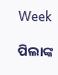Week

ପିଲାଙ୍କ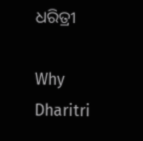ଧରିତ୍ରୀ

Why Dharitri